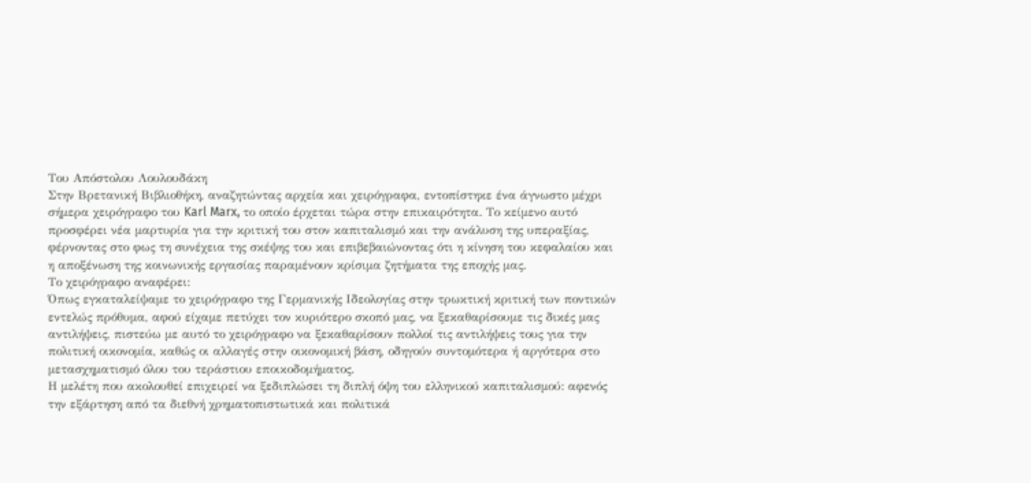Του Απόστολου Λουλουδάκη
Στην Βρετανική Βιβλιοθήκη, αναζητώντας αρχεία και χειρόγραφα, εντοπίστηκε ένα άγνωστο μέχρι σήμερα χειρόγραφο του Karl Marx, το οποίο έρχεται τώρα στην επικαιρότητα. Το κείμενο αυτό προσφέρει νέα μαρτυρία για την κριτική του στον καπιταλισμό και την ανάλυση της υπεραξίας, φέρνοντας στο φως τη συνέχεια της σκέψης του και επιβεβαιώνοντας ότι η κίνηση του κεφαλαίου και η αποξένωση της κοινωνικής εργασίας παραμένουν κρίσιμα ζητήματα της εποχής μας.
Το χειρόγραφο αναφέρει:
Όπως εγκαταλείψαμε το χειρόγραφο της Γερμανικής Ιδεολογίας στην τρωκτική κριτική των ποντικών εντελώς πρόθυμα, αφού είχαμε πετύχει τον κυριότερο σκοπό μας, να ξεκαθαρίσουμε τις δικές μας αντιλήψεις, πιστεύω με αυτό το χειρόγραφο να ξεκαθαρίσουν πολλοί τις αντιλήψεις τους για την πολιτική οικονομία, καθώς οι αλλαγές στην οικονομική βάση, οδηγούν συντομότερα ή αργότερα στο μετασχηματισμό όλου του τεράστιου εποικοδομήματος.
Η μελέτη που ακολουθεί επιχειρεί να ξεδιπλώσει τη διπλή όψη του ελληνικού καπιταλισμού: αφενός την εξάρτηση από τα διεθνή χρηματοπιστωτικά και πολιτικά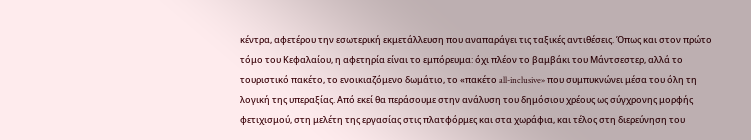κέντρα, αφετέρου την εσωτερική εκμετάλλευση που αναπαράγει τις ταξικές αντιθέσεις. Όπως και στον πρώτο τόμο του Κεφαλαίου, η αφετηρία είναι το εμπόρευμα: όχι πλέον το βαμβάκι του Μάντσεστερ, αλλά το τουριστικό πακέτο, το ενοικιαζόμενο δωμάτιο, το «πακέτο all-inclusive» που συμπυκνώνει μέσα του όλη τη λογική της υπεραξίας. Από εκεί θα περάσουμε στην ανάλυση του δημόσιου χρέους ως σύγχρονης μορφής φετιχισμού, στη μελέτη της εργασίας στις πλατφόρμες και στα χωράφια, και τέλος στη διερεύνηση του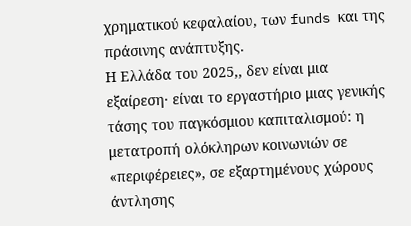χρηματικού κεφαλαίου, των funds και της πράσινης ανάπτυξης.
Η Ελλάδα του 2025,, δεν είναι μια εξαίρεση· είναι το εργαστήριο μιας γενικής τάσης του παγκόσμιου καπιταλισμού: η μετατροπή ολόκληρων κοινωνιών σε «περιφέρειες», σε εξαρτημένους χώρους άντλησης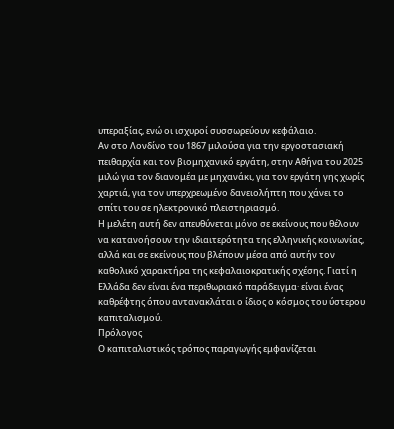υπεραξίας, ενώ οι ισχυροί συσσωρεύουν κεφάλαιο.
Αν στο Λονδίνο του 1867 μιλούσα για την εργοστασιακή πειθαρχία και τον βιομηχανικό εργάτη, στην Αθήνα του 2025 μιλώ για τον διανομέα με μηχανάκι, για τον εργάτη γης χωρίς χαρτιά, για τον υπερχρεωμένο δανειολήπτη που χάνει το σπίτι του σε ηλεκτρονικό πλειστηριασμό.
Η μελέτη αυτή δεν απευθύνεται μόνο σε εκείνους που θέλουν να κατανοήσουν την ιδιαιτερότητα της ελληνικής κοινωνίας, αλλά και σε εκείνους που βλέπουν μέσα από αυτήν τον καθολικό χαρακτήρα της κεφαλαιοκρατικής σχέσης. Γιατί η Ελλάδα δεν είναι ένα περιθωριακό παράδειγμα· είναι ένας καθρέφτης όπου αντανακλάται ο ίδιος ο κόσμος του ύστερου καπιταλισμού.
Πρόλογος
Ο καπιταλιστικός τρόπος παραγωγής εμφανίζεται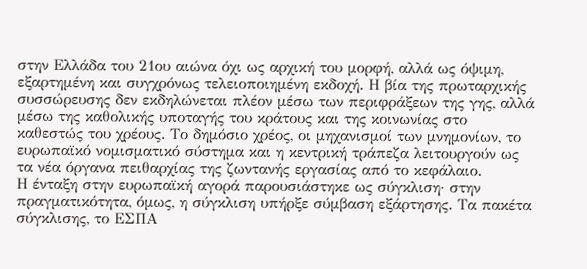στην Ελλάδα του 21ου αιώνα όχι ως αρχική του μορφή, αλλά ως όψιμη, εξαρτημένη και συγχρόνως τελειοποιημένη εκδοχή. Η βία της πρωταρχικής συσσώρευσης δεν εκδηλώνεται πλέον μέσω των περιφράξεων της γης, αλλά μέσω της καθολικής υποταγής του κράτους και της κοινωνίας στο καθεστώς του χρέους. Το δημόσιο χρέος, οι μηχανισμοί των μνημονίων, το ευρωπαϊκό νομισματικό σύστημα και η κεντρική τράπεζα λειτουργούν ως τα νέα όργανα πειθαρχίας της ζωντανής εργασίας από το κεφάλαιο.
Η ένταξη στην ευρωπαϊκή αγορά παρουσιάστηκε ως σύγκλιση· στην πραγματικότητα, όμως, η σύγκλιση υπήρξε σύμβαση εξάρτησης. Τα πακέτα σύγκλισης, το ΕΣΠΑ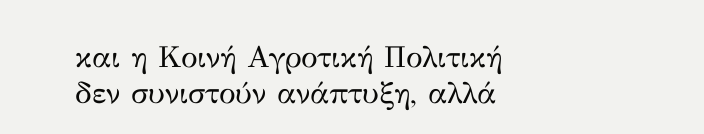και η Κοινή Αγροτική Πολιτική δεν συνιστούν ανάπτυξη, αλλά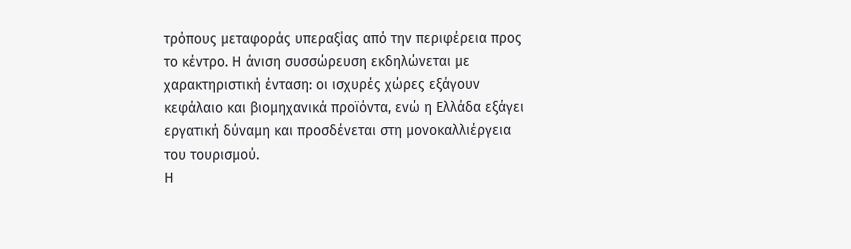τρόπους μεταφοράς υπεραξίας από την περιφέρεια προς το κέντρο. Η άνιση συσσώρευση εκδηλώνεται με χαρακτηριστική ένταση: οι ισχυρές χώρες εξάγουν κεφάλαιο και βιομηχανικά προϊόντα, ενώ η Ελλάδα εξάγει εργατική δύναμη και προσδένεται στη μονοκαλλιέργεια του τουρισμού.
Η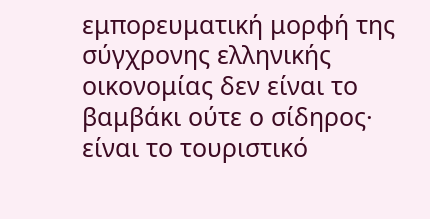εμπορευματική μορφή της σύγχρονης ελληνικής οικονομίας δεν είναι το βαμβάκι ούτε ο σίδηρος· είναι το τουριστικό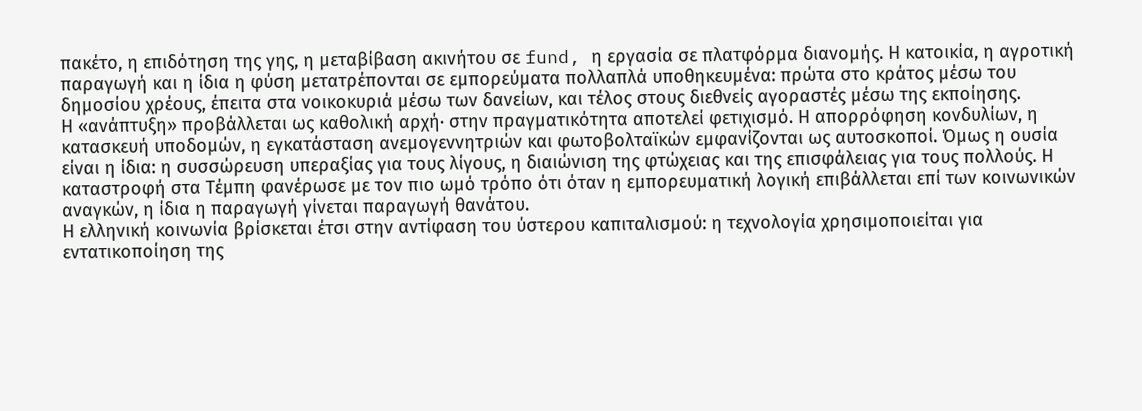πακέτο, η επιδότηση της γης, η μεταβίβαση ακινήτου σε fund, η εργασία σε πλατφόρμα διανομής. Η κατοικία, η αγροτική παραγωγή και η ίδια η φύση μετατρέπονται σε εμπορεύματα πολλαπλά υποθηκευμένα: πρώτα στο κράτος μέσω του δημοσίου χρέους, έπειτα στα νοικοκυριά μέσω των δανείων, και τέλος στους διεθνείς αγοραστές μέσω της εκποίησης.
Η «ανάπτυξη» προβάλλεται ως καθολική αρχή· στην πραγματικότητα αποτελεί φετιχισμό. Η απορρόφηση κονδυλίων, η κατασκευή υποδομών, η εγκατάσταση ανεμογεννητριών και φωτοβολταϊκών εμφανίζονται ως αυτοσκοποί. Όμως η ουσία είναι η ίδια: η συσσώρευση υπεραξίας για τους λίγους, η διαιώνιση της φτώχειας και της επισφάλειας για τους πολλούς. Η καταστροφή στα Τέμπη φανέρωσε με τον πιο ωμό τρόπο ότι όταν η εμπορευματική λογική επιβάλλεται επί των κοινωνικών αναγκών, η ίδια η παραγωγή γίνεται παραγωγή θανάτου.
Η ελληνική κοινωνία βρίσκεται έτσι στην αντίφαση του ύστερου καπιταλισμού: η τεχνολογία χρησιμοποιείται για εντατικοποίηση της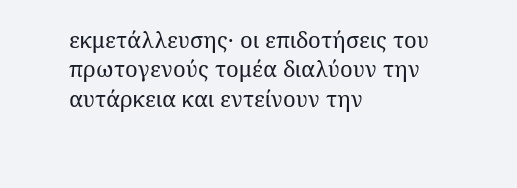εκμετάλλευσης· οι επιδοτήσεις του πρωτογενούς τομέα διαλύουν την αυτάρκεια και εντείνουν την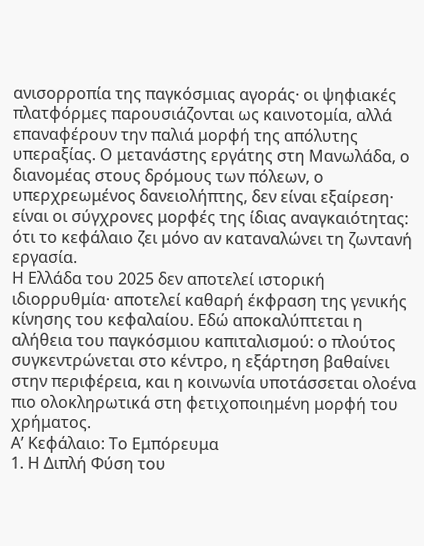ανισορροπία της παγκόσμιας αγοράς· οι ψηφιακές πλατφόρμες παρουσιάζονται ως καινοτομία, αλλά επαναφέρουν την παλιά μορφή της απόλυτης υπεραξίας. Ο μετανάστης εργάτης στη Μανωλάδα, ο διανομέας στους δρόμους των πόλεων, ο υπερχρεωμένος δανειολήπτης, δεν είναι εξαίρεση· είναι οι σύγχρονες μορφές της ίδιας αναγκαιότητας: ότι το κεφάλαιο ζει μόνο αν καταναλώνει τη ζωντανή εργασία.
Η Ελλάδα του 2025 δεν αποτελεί ιστορική ιδιορρυθμία· αποτελεί καθαρή έκφραση της γενικής κίνησης του κεφαλαίου. Εδώ αποκαλύπτεται η αλήθεια του παγκόσμιου καπιταλισμού: ο πλούτος συγκεντρώνεται στο κέντρο, η εξάρτηση βαθαίνει στην περιφέρεια, και η κοινωνία υποτάσσεται ολοένα πιο ολοκληρωτικά στη φετιχοποιημένη μορφή του χρήματος.
Α’ Κεφάλαιο: Το Εμπόρευμα
1. Η Διπλή Φύση του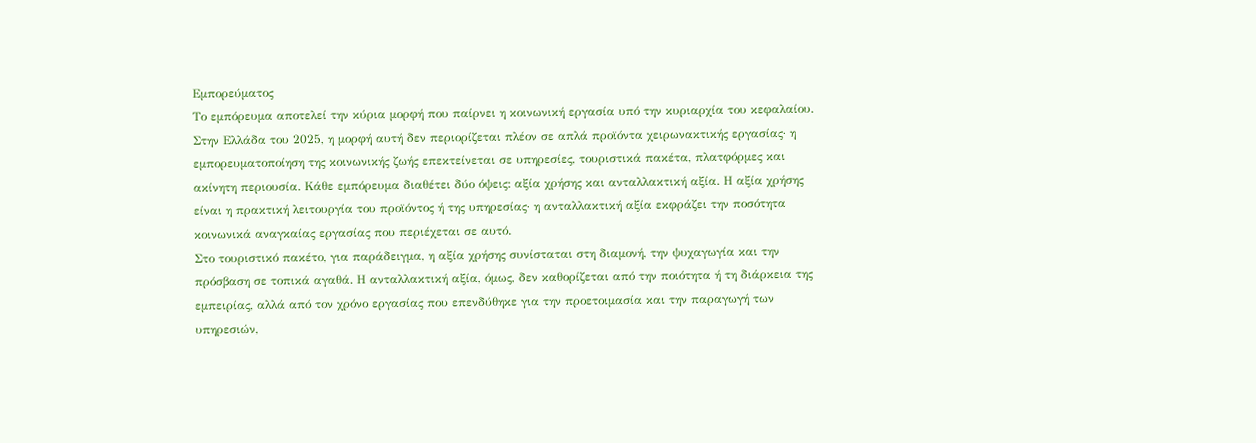Εμπορεύματος
Το εμπόρευμα αποτελεί την κύρια μορφή που παίρνει η κοινωνική εργασία υπό την κυριαρχία του κεφαλαίου. Στην Ελλάδα του 2025, η μορφή αυτή δεν περιορίζεται πλέον σε απλά προϊόντα χειρωνακτικής εργασίας· η εμπορευματοποίηση της κοινωνικής ζωής επεκτείνεται σε υπηρεσίες, τουριστικά πακέτα, πλατφόρμες και ακίνητη περιουσία. Κάθε εμπόρευμα διαθέτει δύο όψεις: αξία χρήσης και ανταλλακτική αξία. Η αξία χρήσης είναι η πρακτική λειτουργία του προϊόντος ή της υπηρεσίας· η ανταλλακτική αξία εκφράζει την ποσότητα κοινωνικά αναγκαίας εργασίας που περιέχεται σε αυτό.
Στο τουριστικό πακέτο, για παράδειγμα, η αξία χρήσης συνίσταται στη διαμονή, την ψυχαγωγία και την πρόσβαση σε τοπικά αγαθά. Η ανταλλακτική αξία, όμως, δεν καθορίζεται από την ποιότητα ή τη διάρκεια της εμπειρίας, αλλά από τον χρόνο εργασίας που επενδύθηκε για την προετοιμασία και την παραγωγή των υπηρεσιών,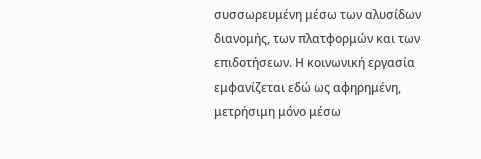συσσωρευμένη μέσω των αλυσίδων διανομής, των πλατφορμών και των επιδοτήσεων. Η κοινωνική εργασία εμφανίζεται εδώ ως αφηρημένη, μετρήσιμη μόνο μέσω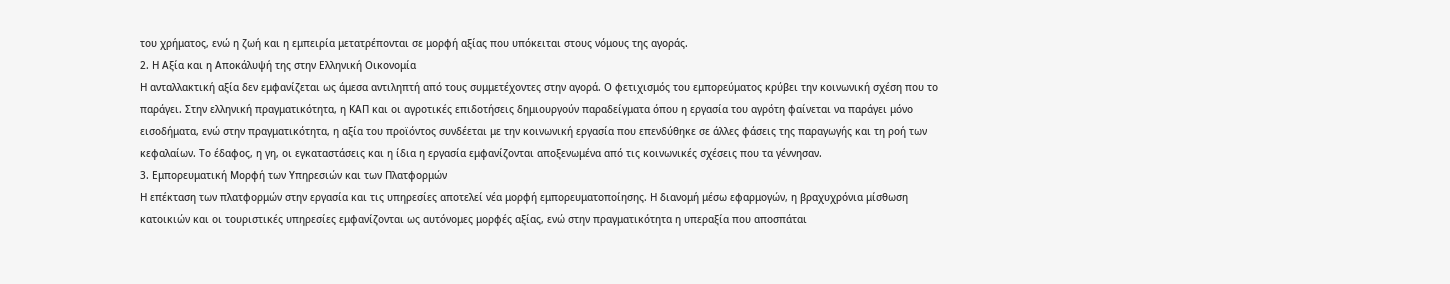του χρήματος, ενώ η ζωή και η εμπειρία μετατρέπονται σε μορφή αξίας που υπόκειται στους νόμους της αγοράς.
2. Η Αξία και η Αποκάλυψή της στην Ελληνική Οικονομία
Η ανταλλακτική αξία δεν εμφανίζεται ως άμεσα αντιληπτή από τους συμμετέχοντες στην αγορά. Ο φετιχισμός του εμπορεύματος κρύβει την κοινωνική σχέση που το παράγει. Στην ελληνική πραγματικότητα, η ΚΑΠ και οι αγροτικές επιδοτήσεις δημιουργούν παραδείγματα όπου η εργασία του αγρότη φαίνεται να παράγει μόνο εισοδήματα, ενώ στην πραγματικότητα, η αξία του προϊόντος συνδέεται με την κοινωνική εργασία που επενδύθηκε σε άλλες φάσεις της παραγωγής και τη ροή των κεφαλαίων. Το έδαφος, η γη, οι εγκαταστάσεις και η ίδια η εργασία εμφανίζονται αποξενωμένα από τις κοινωνικές σχέσεις που τα γέννησαν.
3. Εμπορευματική Μορφή των Υπηρεσιών και των Πλατφορμών
Η επέκταση των πλατφορμών στην εργασία και τις υπηρεσίες αποτελεί νέα μορφή εμπορευματοποίησης. Η διανομή μέσω εφαρμογών, η βραχυχρόνια μίσθωση κατοικιών και οι τουριστικές υπηρεσίες εμφανίζονται ως αυτόνομες μορφές αξίας, ενώ στην πραγματικότητα η υπεραξία που αποσπάται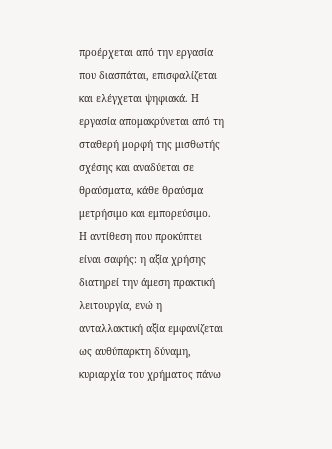προέρχεται από την εργασία που διασπάται, επισφαλίζεται και ελέγχεται ψηφιακά. Η εργασία απομακρύνεται από τη σταθερή μορφή της μισθωτής σχέσης και αναδύεται σε θραύσματα, κάθε θραύσμα μετρήσιμο και εμπορεύσιμο.
Η αντίθεση που προκύπτει είναι σαφής: η αξία χρήσης διατηρεί την άμεση πρακτική λειτουργία, ενώ η ανταλλακτική αξία εμφανίζεται ως αυθύπαρκτη δύναμη, κυριαρχία του χρήματος πάνω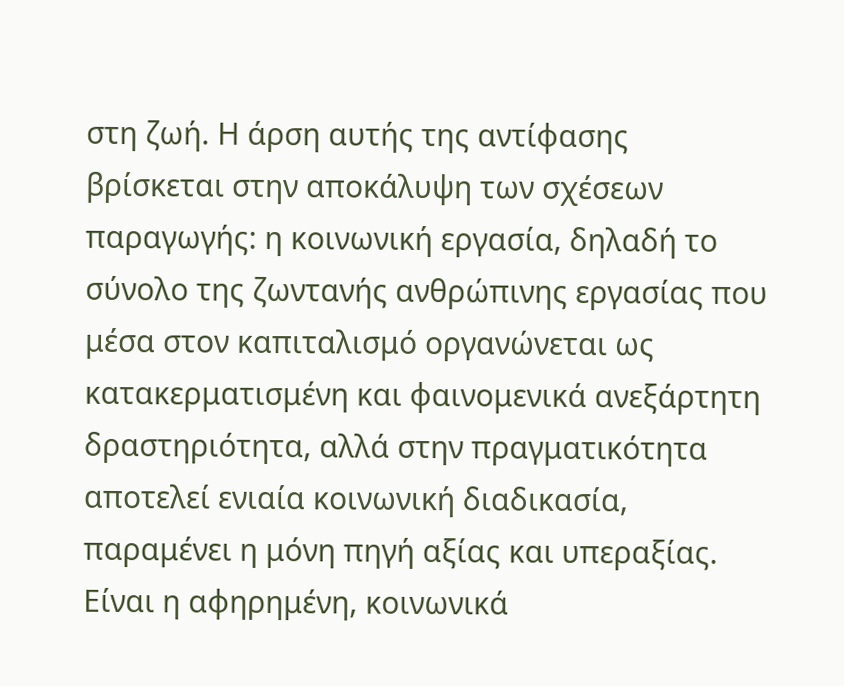στη ζωή. Η άρση αυτής της αντίφασης βρίσκεται στην αποκάλυψη των σχέσεων παραγωγής: η κοινωνική εργασία, δηλαδή το σύνολο της ζωντανής ανθρώπινης εργασίας που μέσα στον καπιταλισμό οργανώνεται ως κατακερματισμένη και φαινομενικά ανεξάρτητη δραστηριότητα, αλλά στην πραγματικότητα αποτελεί ενιαία κοινωνική διαδικασία, παραμένει η μόνη πηγή αξίας και υπεραξίας. Είναι η αφηρημένη, κοινωνικά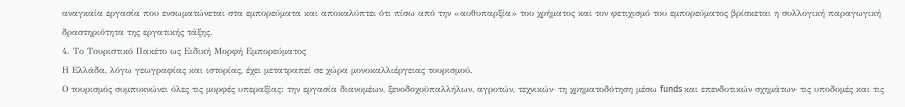αναγκαία εργασία που ενσωματώνεται στα εμπορεύματα και αποκαλύπτει ότι πίσω από την «αυθυπαρξία» του χρήματος και τον φετιχισμό του εμπορεύματος βρίσκεται η συλλογική παραγωγική δραστηριότητα της εργατικής τάξης.
4. Το Τουριστικό Πακέτο ως Ειδική Μορφή Εμπορεύματος
Η Ελλάδα, λόγω γεωγραφίας και ιστορίας, έχει μετατραπεί σε χώρα μονοκαλλιέργειας τουρισμού.
Ο τουρισμός συμπυκνώνει όλες τις μορφές υπεραξίας: την εργασία διανομέων, ξενοδοχοϋπαλλήλων, αγροτών, τεχνικών· τη χρηματοδότηση μέσω funds και επενδυτικών σχημάτων· τις υποδομές και τις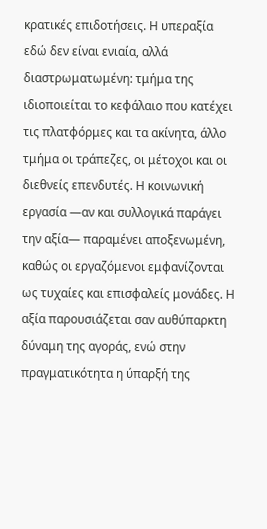κρατικές επιδοτήσεις. Η υπεραξία εδώ δεν είναι ενιαία, αλλά διαστρωματωμένη: τμήμα της ιδιοποιείται το κεφάλαιο που κατέχει τις πλατφόρμες και τα ακίνητα, άλλο τμήμα οι τράπεζες, οι μέτοχοι και οι διεθνείς επενδυτές. Η κοινωνική εργασία —αν και συλλογικά παράγει την αξία— παραμένει αποξενωμένη, καθώς οι εργαζόμενοι εμφανίζονται ως τυχαίες και επισφαλείς μονάδες. Η αξία παρουσιάζεται σαν αυθύπαρκτη δύναμη της αγοράς, ενώ στην πραγματικότητα η ύπαρξή της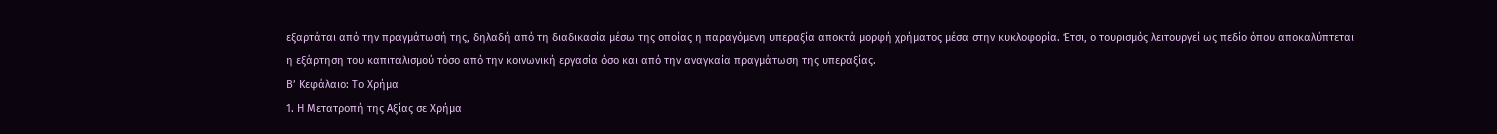εξαρτάται από την πραγμάτωσή της, δηλαδή από τη διαδικασία μέσω της οποίας η παραγόμενη υπεραξία αποκτά μορφή χρήματος μέσα στην κυκλοφορία. Έτσι, ο τουρισμός λειτουργεί ως πεδίο όπου αποκαλύπτεται η εξάρτηση του καπιταλισμού τόσο από την κοινωνική εργασία όσο και από την αναγκαία πραγμάτωση της υπεραξίας.
Β’ Κεφάλαιο: Το Χρήμα
1. Η Μετατροπή της Αξίας σε Χρήμα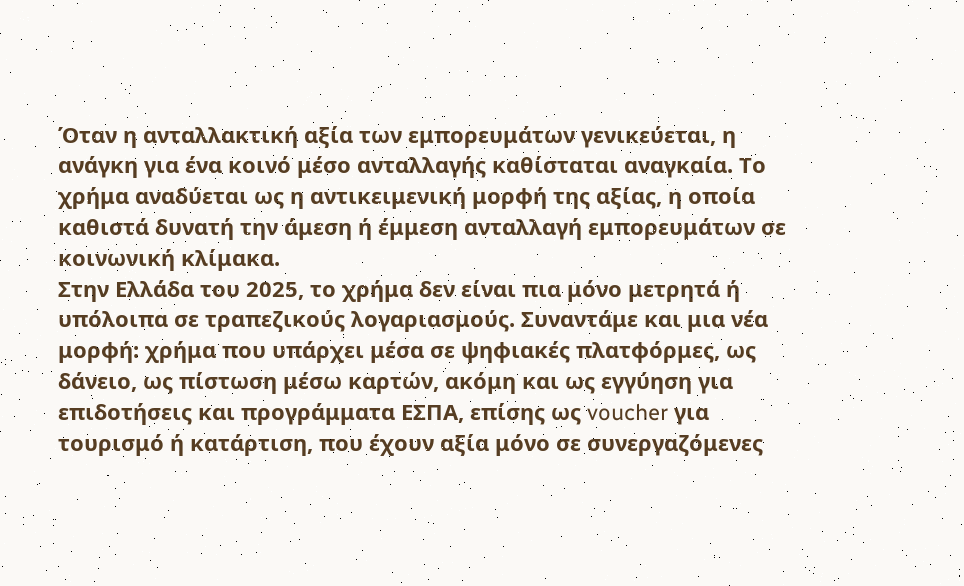Όταν η ανταλλακτική αξία των εμπορευμάτων γενικεύεται, η ανάγκη για ένα κοινό μέσο ανταλλαγής καθίσταται αναγκαία. Το χρήμα αναδύεται ως η αντικειμενική μορφή της αξίας, η οποία καθιστά δυνατή την άμεση ή έμμεση ανταλλαγή εμπορευμάτων σε κοινωνική κλίμακα.
Στην Ελλάδα του 2025, το χρήμα δεν είναι πια μόνο μετρητά ή υπόλοιπα σε τραπεζικούς λογαριασμούς. Συναντάμε και μια νέα μορφή: χρήμα που υπάρχει μέσα σε ψηφιακές πλατφόρμες, ως δάνειο, ως πίστωση μέσω καρτών, ακόμη και ως εγγύηση για επιδοτήσεις και προγράμματα ΕΣΠΑ, επίσης ως voucher για τουρισμό ή κατάρτιση, που έχουν αξία μόνο σε συνεργαζόμενες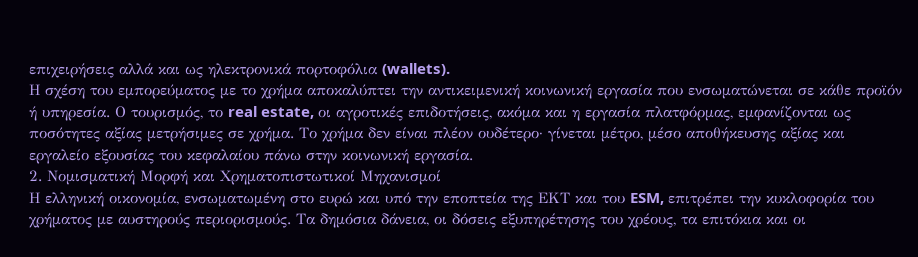επιχειρήσεις αλλά και ως ηλεκτρονικά πορτοφόλια (wallets).
Η σχέση του εμπορεύματος με το χρήμα αποκαλύπτει την αντικειμενική κοινωνική εργασία που ενσωματώνεται σε κάθε προϊόν ή υπηρεσία. Ο τουρισμός, το real estate, οι αγροτικές επιδοτήσεις, ακόμα και η εργασία πλατφόρμας, εμφανίζονται ως ποσότητες αξίας μετρήσιμες σε χρήμα. Το χρήμα δεν είναι πλέον ουδέτερο· γίνεται μέτρο, μέσο αποθήκευσης αξίας και εργαλείο εξουσίας του κεφαλαίου πάνω στην κοινωνική εργασία.
2. Νομισματική Μορφή και Χρηματοπιστωτικοί Μηχανισμοί
Η ελληνική οικονομία, ενσωματωμένη στο ευρώ και υπό την εποπτεία της ΕΚΤ και του ESM, επιτρέπει την κυκλοφορία του χρήματος με αυστηρούς περιορισμούς. Τα δημόσια δάνεια, οι δόσεις εξυπηρέτησης του χρέους, τα επιτόκια και οι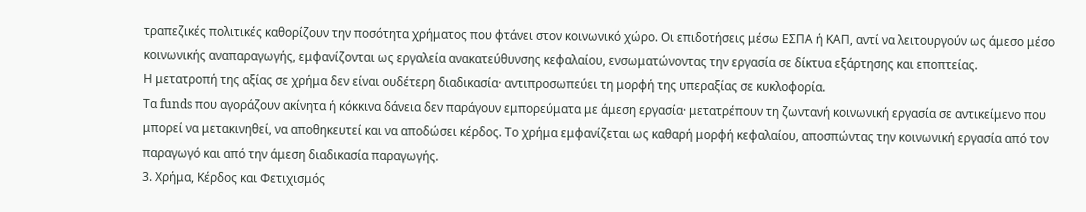τραπεζικές πολιτικές καθορίζουν την ποσότητα χρήματος που φτάνει στον κοινωνικό χώρο. Οι επιδοτήσεις μέσω ΕΣΠΑ ή ΚΑΠ, αντί να λειτουργούν ως άμεσο μέσο κοινωνικής αναπαραγωγής, εμφανίζονται ως εργαλεία ανακατεύθυνσης κεφαλαίου, ενσωματώνοντας την εργασία σε δίκτυα εξάρτησης και εποπτείας.
Η μετατροπή της αξίας σε χρήμα δεν είναι ουδέτερη διαδικασία· αντιπροσωπεύει τη μορφή της υπεραξίας σε κυκλοφορία.
Τα funds που αγοράζουν ακίνητα ή κόκκινα δάνεια δεν παράγουν εμπορεύματα με άμεση εργασία· μετατρέπουν τη ζωντανή κοινωνική εργασία σε αντικείμενο που μπορεί να μετακινηθεί, να αποθηκευτεί και να αποδώσει κέρδος. Το χρήμα εμφανίζεται ως καθαρή μορφή κεφαλαίου, αποσπώντας την κοινωνική εργασία από τον παραγωγό και από την άμεση διαδικασία παραγωγής.
3. Χρήμα, Κέρδος και Φετιχισμός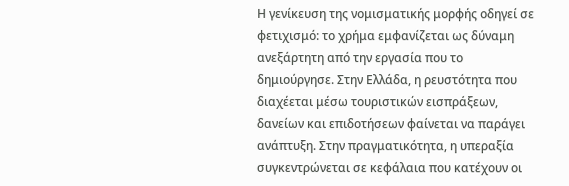Η γενίκευση της νομισματικής μορφής οδηγεί σε φετιχισμό: το χρήμα εμφανίζεται ως δύναμη ανεξάρτητη από την εργασία που το δημιούργησε. Στην Ελλάδα, η ρευστότητα που διαχέεται μέσω τουριστικών εισπράξεων, δανείων και επιδοτήσεων φαίνεται να παράγει ανάπτυξη. Στην πραγματικότητα, η υπεραξία συγκεντρώνεται σε κεφάλαια που κατέχουν οι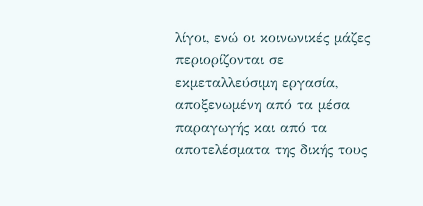λίγοι, ενώ οι κοινωνικές μάζες περιορίζονται σε εκμεταλλεύσιμη εργασία, αποξενωμένη από τα μέσα παραγωγής και από τα αποτελέσματα της δικής τους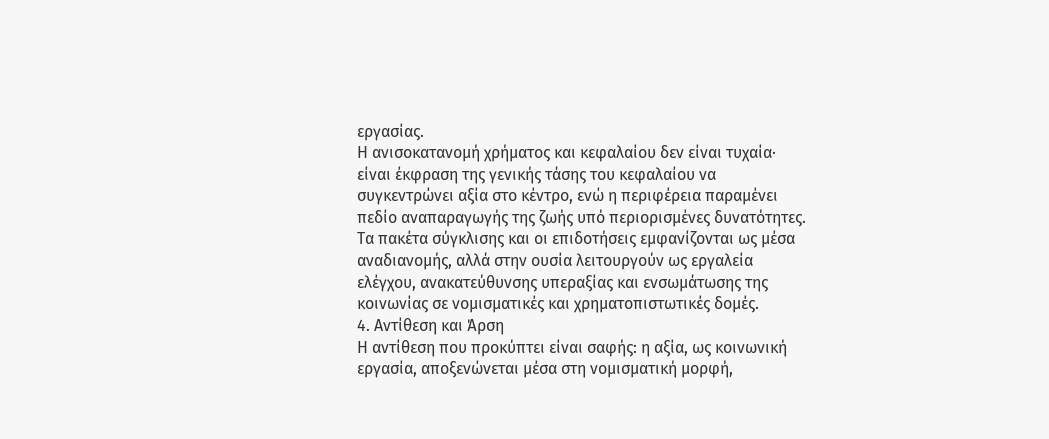εργασίας.
Η ανισοκατανομή χρήματος και κεφαλαίου δεν είναι τυχαία· είναι έκφραση της γενικής τάσης του κεφαλαίου να συγκεντρώνει αξία στο κέντρο, ενώ η περιφέρεια παραμένει πεδίο αναπαραγωγής της ζωής υπό περιορισμένες δυνατότητες. Τα πακέτα σύγκλισης και οι επιδοτήσεις εμφανίζονται ως μέσα αναδιανομής, αλλά στην ουσία λειτουργούν ως εργαλεία ελέγχου, ανακατεύθυνσης υπεραξίας και ενσωμάτωσης της κοινωνίας σε νομισματικές και χρηματοπιστωτικές δομές.
4. Αντίθεση και Άρση
Η αντίθεση που προκύπτει είναι σαφής: η αξία, ως κοινωνική εργασία, αποξενώνεται μέσα στη νομισματική μορφή,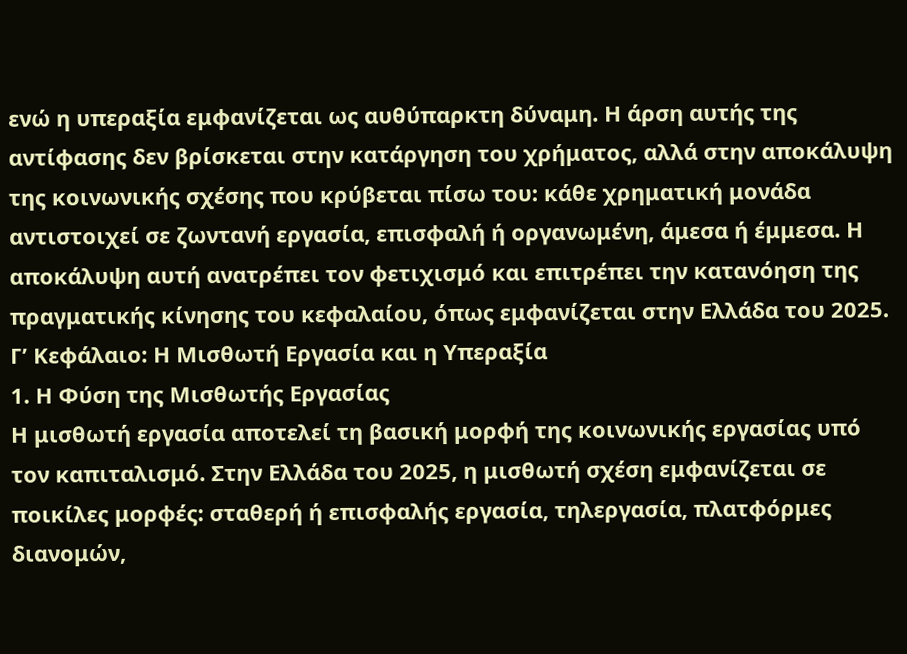ενώ η υπεραξία εμφανίζεται ως αυθύπαρκτη δύναμη. Η άρση αυτής της αντίφασης δεν βρίσκεται στην κατάργηση του χρήματος, αλλά στην αποκάλυψη της κοινωνικής σχέσης που κρύβεται πίσω του: κάθε χρηματική μονάδα αντιστοιχεί σε ζωντανή εργασία, επισφαλή ή οργανωμένη, άμεσα ή έμμεσα. Η αποκάλυψη αυτή ανατρέπει τον φετιχισμό και επιτρέπει την κατανόηση της πραγματικής κίνησης του κεφαλαίου, όπως εμφανίζεται στην Ελλάδα του 2025.
Γ’ Κεφάλαιο: Η Μισθωτή Εργασία και η Υπεραξία
1. Η Φύση της Μισθωτής Εργασίας
Η μισθωτή εργασία αποτελεί τη βασική μορφή της κοινωνικής εργασίας υπό τον καπιταλισμό. Στην Ελλάδα του 2025, η μισθωτή σχέση εμφανίζεται σε ποικίλες μορφές: σταθερή ή επισφαλής εργασία, τηλεργασία, πλατφόρμες διανομών,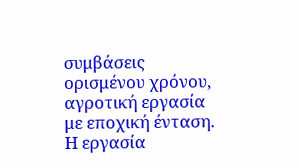συμβάσεις ορισμένου χρόνου, αγροτική εργασία με εποχική ένταση. Η εργασία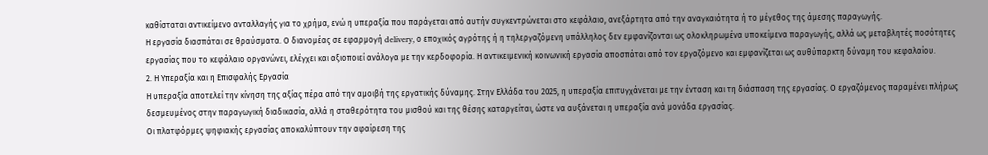καθίσταται αντικείμενο ανταλλαγής για το χρήμα, ενώ η υπεραξία που παράγεται από αυτήν συγκεντρώνεται στο κεφάλαιο, ανεξάρτητα από την αναγκαιότητα ή το μέγεθος της άμεσης παραγωγής.
Η εργασία διασπάται σε θραύσματα. Ο διανομέας σε εφαρμογή delivery, ο εποχικός αγρότης ή η τηλεργαζόμενη υπάλληλος δεν εμφανίζονται ως ολοκληρωμένα υποκείμενα παραγωγής, αλλά ως μεταβλητές ποσότητες εργασίας που το κεφάλαιο οργανώνει, ελέγχει και αξιοποιεί ανάλογα με την κερδοφορία. Η αντικειμενική κοινωνική εργασία αποσπάται από τον εργαζόμενο και εμφανίζεται ως αυθύπαρκτη δύναμη του κεφαλαίου.
2. Η Υπεραξία και η Επισφαλής Εργασία
Η υπεραξία αποτελεί την κίνηση της αξίας πέρα από την αμοιβή της εργατικής δύναμης. Στην Ελλάδα του 2025, η υπεραξία επιτυγχάνεται με την ένταση και τη διάσπαση της εργασίας. Ο εργαζόμενος παραμένει πλήρως δεσμευμένος στην παραγωγική διαδικασία, αλλά η σταθερότητα του μισθού και της θέσης καταργείται, ώστε να αυξάνεται η υπεραξία ανά μονάδα εργασίας.
Οι πλατφόρμες ψηφιακής εργασίας αποκαλύπτουν την αφαίρεση της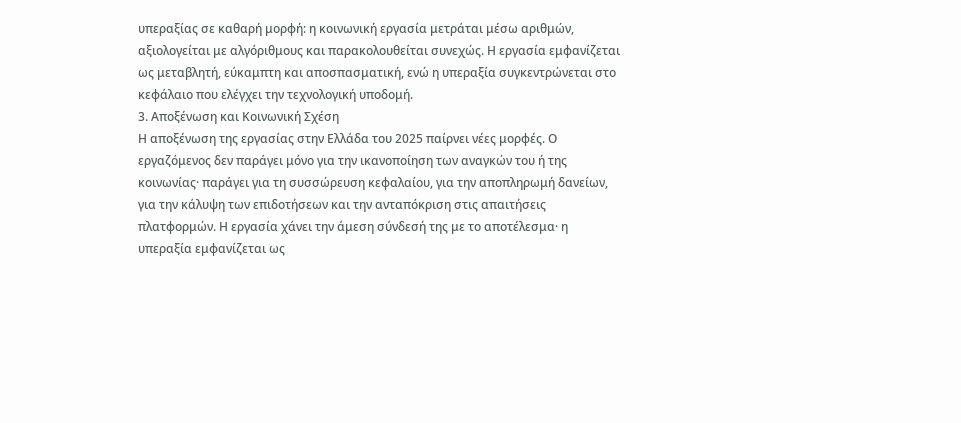υπεραξίας σε καθαρή μορφή: η κοινωνική εργασία μετράται μέσω αριθμών, αξιολογείται με αλγόριθμους και παρακολουθείται συνεχώς. Η εργασία εμφανίζεται ως μεταβλητή, εύκαμπτη και αποσπασματική, ενώ η υπεραξία συγκεντρώνεται στο κεφάλαιο που ελέγχει την τεχνολογική υποδομή.
3. Αποξένωση και Κοινωνική Σχέση
Η αποξένωση της εργασίας στην Ελλάδα του 2025 παίρνει νέες μορφές. Ο εργαζόμενος δεν παράγει μόνο για την ικανοποίηση των αναγκών του ή της κοινωνίας· παράγει για τη συσσώρευση κεφαλαίου, για την αποπληρωμή δανείων, για την κάλυψη των επιδοτήσεων και την ανταπόκριση στις απαιτήσεις πλατφορμών. Η εργασία χάνει την άμεση σύνδεσή της με το αποτέλεσμα· η υπεραξία εμφανίζεται ως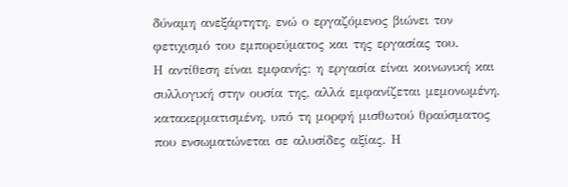δύναμη ανεξάρτητη, ενώ ο εργαζόμενος βιώνει τον φετιχισμό του εμπορεύματος και της εργασίας του.
Η αντίθεση είναι εμφανής: η εργασία είναι κοινωνική και συλλογική στην ουσία της, αλλά εμφανίζεται μεμονωμένη, κατακερματισμένη, υπό τη μορφή μισθωτού θραύσματος που ενσωματώνεται σε αλυσίδες αξίας. Η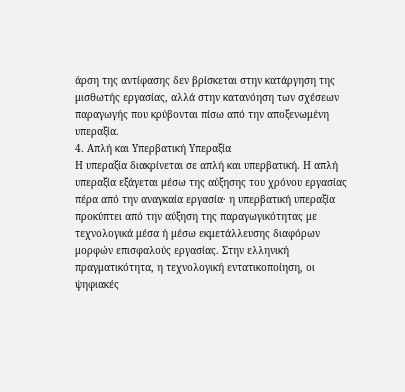άρση της αντίφασης δεν βρίσκεται στην κατάργηση της μισθωτής εργασίας, αλλά στην κατανόηση των σχέσεων παραγωγής που κρύβονται πίσω από την αποξενωμένη υπεραξία.
4. Απλή και Υπερβατική Υπεραξία
Η υπεραξία διακρίνεται σε απλή και υπερβατική. Η απλή υπεραξία εξάγεται μέσω της αύξησης του χρόνου εργασίας πέρα από την αναγκαία εργασία· η υπερβατική υπεραξία προκύπτει από την αύξηση της παραγωγικότητας με τεχνολογικά μέσα ή μέσω εκμετάλλευσης διαφόρων μορφών επισφαλούς εργασίας. Στην ελληνική πραγματικότητα, η τεχνολογική εντατικοποίηση, οι ψηφιακές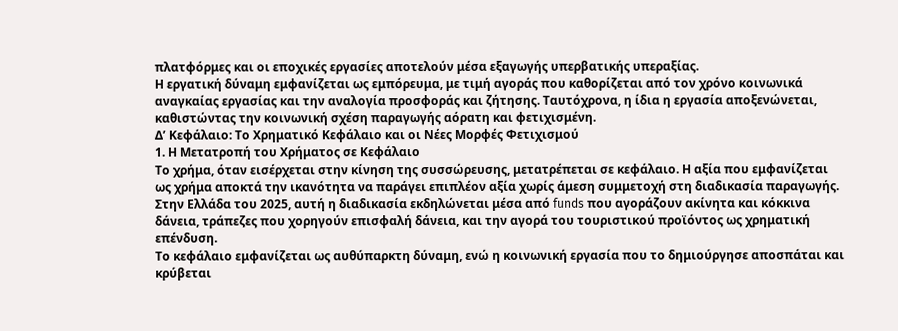πλατφόρμες και οι εποχικές εργασίες αποτελούν μέσα εξαγωγής υπερβατικής υπεραξίας.
Η εργατική δύναμη εμφανίζεται ως εμπόρευμα, με τιμή αγοράς που καθορίζεται από τον χρόνο κοινωνικά αναγκαίας εργασίας και την αναλογία προσφοράς και ζήτησης. Ταυτόχρονα, η ίδια η εργασία αποξενώνεται, καθιστώντας την κοινωνική σχέση παραγωγής αόρατη και φετιχισμένη.
Δ’ Κεφάλαιο: Το Χρηματικό Κεφάλαιο και οι Νέες Μορφές Φετιχισμού
1. Η Μετατροπή του Χρήματος σε Κεφάλαιο
Το χρήμα, όταν εισέρχεται στην κίνηση της συσσώρευσης, μετατρέπεται σε κεφάλαιο. Η αξία που εμφανίζεται ως χρήμα αποκτά την ικανότητα να παράγει επιπλέον αξία χωρίς άμεση συμμετοχή στη διαδικασία παραγωγής. Στην Ελλάδα του 2025, αυτή η διαδικασία εκδηλώνεται μέσα από funds που αγοράζουν ακίνητα και κόκκινα δάνεια, τράπεζες που χορηγούν επισφαλή δάνεια, και την αγορά του τουριστικού προϊόντος ως χρηματική επένδυση.
Το κεφάλαιο εμφανίζεται ως αυθύπαρκτη δύναμη, ενώ η κοινωνική εργασία που το δημιούργησε αποσπάται και κρύβεται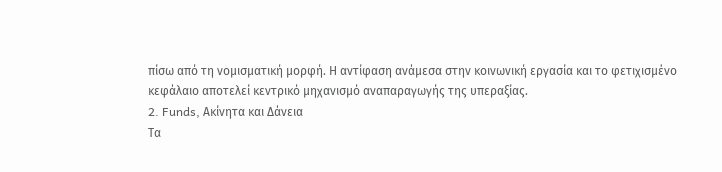πίσω από τη νομισματική μορφή. Η αντίφαση ανάμεσα στην κοινωνική εργασία και το φετιχισμένο κεφάλαιο αποτελεί κεντρικό μηχανισμό αναπαραγωγής της υπεραξίας.
2. Funds, Ακίνητα και Δάνεια
Τα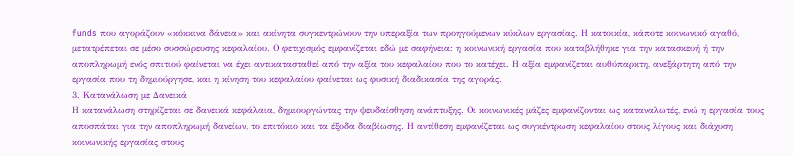funds που αγοράζουν «κόκκινα δάνεια» και ακίνητα συγκεντρώνουν την υπεραξία των προηγούμενων κύκλων εργασίας. Η κατοικία, κάποτε κοινωνικό αγαθό, μετατρέπεται σε μέσο συσσώρευσης κεφαλαίου. Ο φετιχισμός εμφανίζεται εδώ με σαφήνεια: η κοινωνική εργασία που καταβλήθηκε για την κατασκευή ή την αποπληρωμή ενός σπιτιού φαίνεται να έχει αντικατασταθεί από την αξία του κεφαλαίου που το κατέχει. Η αξία εμφανίζεται αυθύπαρκτη, ανεξάρτητη από την εργασία που τη δημιούργησε, και η κίνηση του κεφαλαίου φαίνεται ως φυσική διαδικασία της αγοράς.
3. Κατανάλωση με Δανεικά
Η κατανάλωση στηρίζεται σε δανεικά κεφάλαια, δημιουργώντας την ψευδαίσθηση ανάπτυξης. Οι κοινωνικές μάζες εμφανίζονται ως καταναλωτές, ενώ η εργασία τους αποσπάται για την αποπληρωμή δανείων, το επιτόκιο και τα έξοδα διαβίωσης. Η αντίθεση εμφανίζεται ως συγκέντρωση κεφαλαίου στους λίγους και διάχυση κοινωνικής εργασίας στους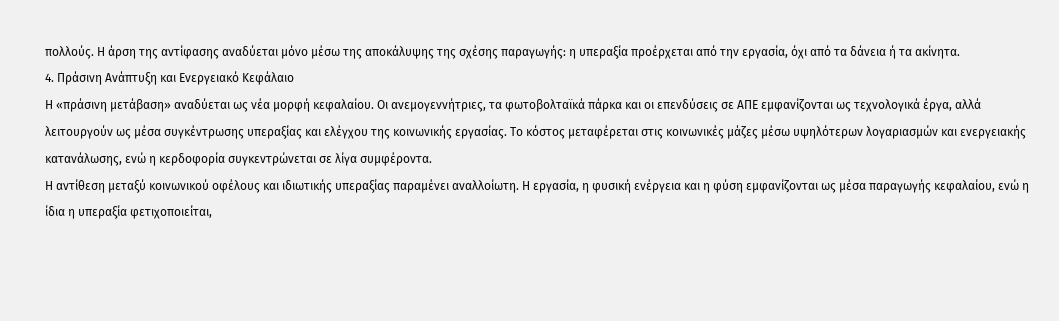πολλούς. Η άρση της αντίφασης αναδύεται μόνο μέσω της αποκάλυψης της σχέσης παραγωγής: η υπεραξία προέρχεται από την εργασία, όχι από τα δάνεια ή τα ακίνητα.
4. Πράσινη Ανάπτυξη και Ενεργειακό Κεφάλαιο
Η «πράσινη μετάβαση» αναδύεται ως νέα μορφή κεφαλαίου. Οι ανεμογεννήτριες, τα φωτοβολταϊκά πάρκα και οι επενδύσεις σε ΑΠΕ εμφανίζονται ως τεχνολογικά έργα, αλλά λειτουργούν ως μέσα συγκέντρωσης υπεραξίας και ελέγχου της κοινωνικής εργασίας. Το κόστος μεταφέρεται στις κοινωνικές μάζες μέσω υψηλότερων λογαριασμών και ενεργειακής κατανάλωσης, ενώ η κερδοφορία συγκεντρώνεται σε λίγα συμφέροντα.
Η αντίθεση μεταξύ κοινωνικού οφέλους και ιδιωτικής υπεραξίας παραμένει αναλλοίωτη. Η εργασία, η φυσική ενέργεια και η φύση εμφανίζονται ως μέσα παραγωγής κεφαλαίου, ενώ η ίδια η υπεραξία φετιχοποιείται,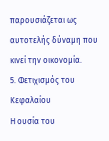παρουσιάζεται ως αυτοτελής δύναμη που κινεί την οικονομία.
5. Φετιχισμός του Κεφαλαίου
Η ουσία του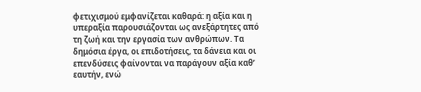φετιχισμού εμφανίζεται καθαρά: η αξία και η υπεραξία παρουσιάζονται ως ανεξάρτητες από τη ζωή και την εργασία των ανθρώπων. Τα δημόσια έργα, οι επιδοτήσεις, τα δάνεια και οι επενδύσεις φαίνονται να παράγουν αξία καθ’ εαυτήν, ενώ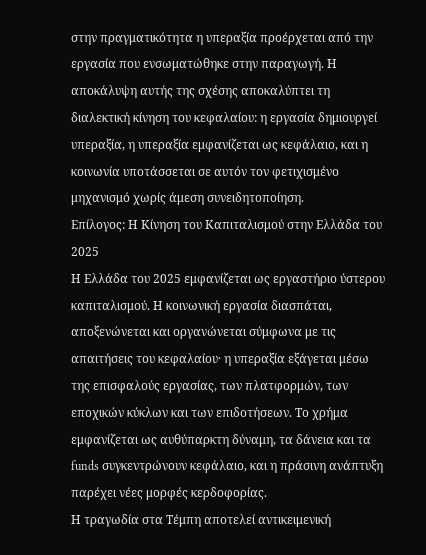στην πραγματικότητα η υπεραξία προέρχεται από την εργασία που ενσωματώθηκε στην παραγωγή. Η αποκάλυψη αυτής της σχέσης αποκαλύπτει τη διαλεκτική κίνηση του κεφαλαίου: η εργασία δημιουργεί υπεραξία, η υπεραξία εμφανίζεται ως κεφάλαιο, και η κοινωνία υποτάσσεται σε αυτόν τον φετιχισμένο μηχανισμό χωρίς άμεση συνειδητοποίηση.
Επίλογος: Η Κίνηση του Καπιταλισμού στην Ελλάδα του 2025
Η Ελλάδα του 2025 εμφανίζεται ως εργαστήριο ύστερου καπιταλισμού. Η κοινωνική εργασία διασπάται, αποξενώνεται και οργανώνεται σύμφωνα με τις απαιτήσεις του κεφαλαίου· η υπεραξία εξάγεται μέσω της επισφαλούς εργασίας, των πλατφορμών, των εποχικών κύκλων και των επιδοτήσεων. Το χρήμα εμφανίζεται ως αυθύπαρκτη δύναμη, τα δάνεια και τα funds συγκεντρώνουν κεφάλαιο, και η πράσινη ανάπτυξη παρέχει νέες μορφές κερδοφορίας.
Η τραγωδία στα Τέμπη αποτελεί αντικειμενική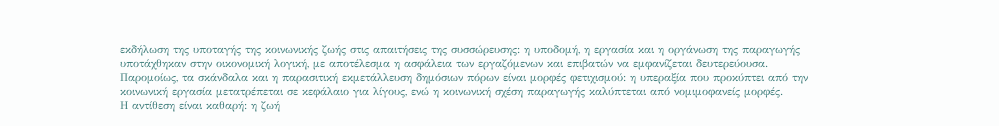εκδήλωση της υποταγής της κοινωνικής ζωής στις απαιτήσεις της συσσώρευσης: η υποδομή, η εργασία και η οργάνωση της παραγωγής υποτάχθηκαν στην οικονομική λογική, με αποτέλεσμα η ασφάλεια των εργαζόμενων και επιβατών να εμφανίζεται δευτερεύουσα.
Παρομοίως, τα σκάνδαλα και η παρασιτική εκμετάλλευση δημόσιων πόρων είναι μορφές φετιχισμού: η υπεραξία που προκύπτει από την κοινωνική εργασία μετατρέπεται σε κεφάλαιο για λίγους, ενώ η κοινωνική σχέση παραγωγής καλύπτεται από νομιμοφανείς μορφές.
Η αντίθεση είναι καθαρή: η ζωή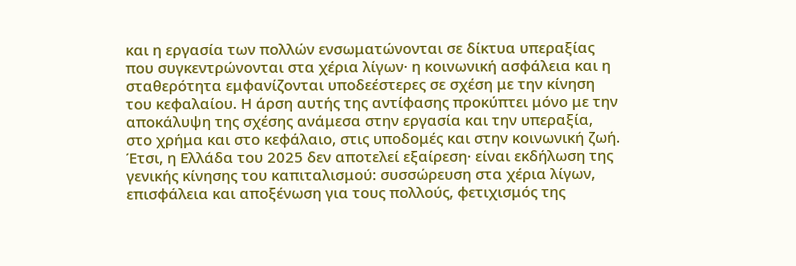και η εργασία των πολλών ενσωματώνονται σε δίκτυα υπεραξίας που συγκεντρώνονται στα χέρια λίγων· η κοινωνική ασφάλεια και η σταθερότητα εμφανίζονται υποδεέστερες σε σχέση με την κίνηση του κεφαλαίου. Η άρση αυτής της αντίφασης προκύπτει μόνο με την αποκάλυψη της σχέσης ανάμεσα στην εργασία και την υπεραξία, στο χρήμα και στο κεφάλαιο, στις υποδομές και στην κοινωνική ζωή.
Έτσι, η Ελλάδα του 2025 δεν αποτελεί εξαίρεση· είναι εκδήλωση της γενικής κίνησης του καπιταλισμού: συσσώρευση στα χέρια λίγων, επισφάλεια και αποξένωση για τους πολλούς, φετιχισμός της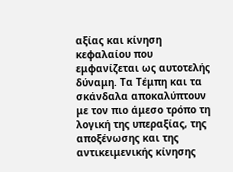αξίας και κίνηση κεφαλαίου που εμφανίζεται ως αυτοτελής δύναμη. Τα Τέμπη και τα σκάνδαλα αποκαλύπτουν με τον πιο άμεσο τρόπο τη λογική της υπεραξίας, της αποξένωσης και της αντικειμενικής κίνησης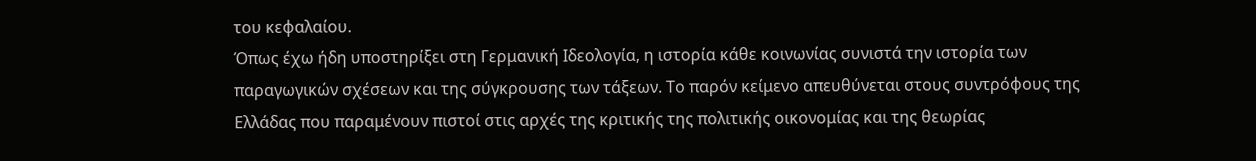του κεφαλαίου.
Όπως έχω ήδη υποστηρίξει στη Γερμανική Ιδεολογία, η ιστορία κάθε κοινωνίας συνιστά την ιστορία των παραγωγικών σχέσεων και της σύγκρουσης των τάξεων. Το παρόν κείμενο απευθύνεται στους συντρόφους της Ελλάδας που παραμένουν πιστοί στις αρχές της κριτικής της πολιτικής οικονομίας και της θεωρίας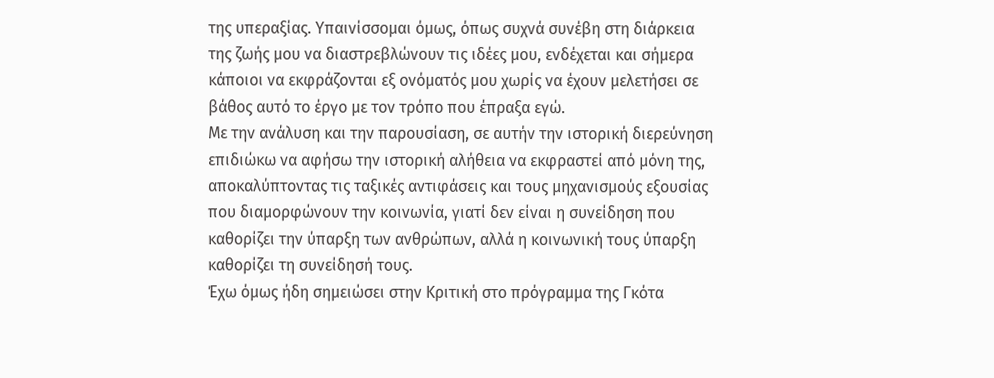της υπεραξίας. Υπαινίσσομαι όμως, όπως συχνά συνέβη στη διάρκεια της ζωής μου να διαστρεβλώνουν τις ιδέες μου, ενδέχεται και σήμερα κάποιοι να εκφράζονται εξ ονόματός μου χωρίς να έχουν μελετήσει σε βάθος αυτό το έργο με τον τρόπο που έπραξα εγώ.
Με την ανάλυση και την παρουσίαση, σε αυτήν την ιστορική διερεύνηση επιδιώκω να αφήσω την ιστορική αλήθεια να εκφραστεί από μόνη της, αποκαλύπτοντας τις ταξικές αντιφάσεις και τους μηχανισμούς εξουσίας που διαμορφώνουν την κοινωνία, γιατί δεν είναι η συνείδηση που καθορίζει την ύπαρξη των ανθρώπων, αλλά η κοινωνική τους ύπαρξη καθορίζει τη συνείδησή τους.
Έχω όμως ήδη σημειώσει στην Κριτική στο πρόγραμμα της Γκότα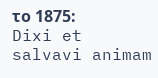το 1875:
Dixi et salvavi animam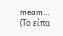meam…
(Το είπα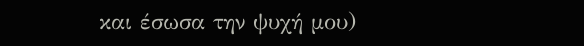και έσωσα την ψυχή μου)